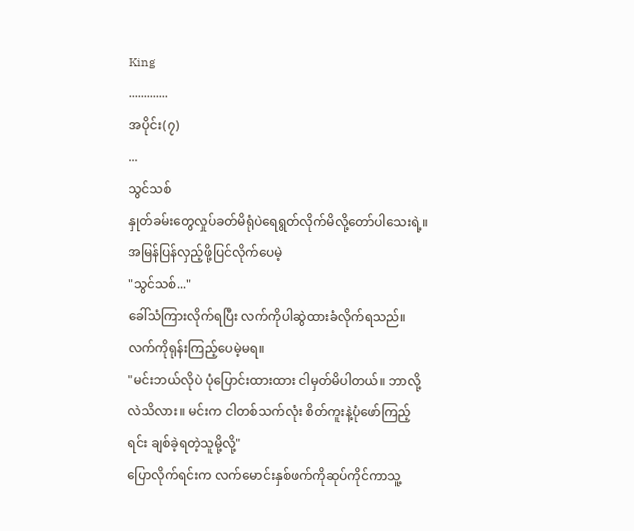King
.............
အပိုင်း(၇)
...
သွင်သစ်
နှုတ်ခမ်းတွေလှုပ်ခတ်မိရုံပဲရေရွတ်လိုက်မိလို့တော်ပါသေးရဲ့။ အမြန်ပြန်လှည့်ဖို့ပြင်လိုက်ပေမဲ့
"သွင်သစ်..."
ခေါ်သံကြားလိုက်ရပြီး လက်ကိုပါဆွဲထားခံလိုက်ရသည်။ လက်ကိုရုန်းကြည့်ပေမဲ့မရ။
"မင်းဘယ်လိုပဲ ပုံပြောင်းထားထား ငါမှတ်မိပါတယ်။ ဘာလို့လဲသိလား။ မင်းက ငါတစ်သက်လုံး စိတ်ကူးနဲ့ပုံဖော်ကြည့်ရင်း ချစ်ခဲ့ရတဲ့သူမို့လို့"
ပြောလိုက်ရင်းက လက်မောင်းနှစ်ဖက်ကိုဆုပ်ကိုင်ကာသူ့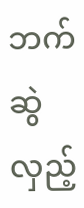ဘက်ဆွဲလှည့်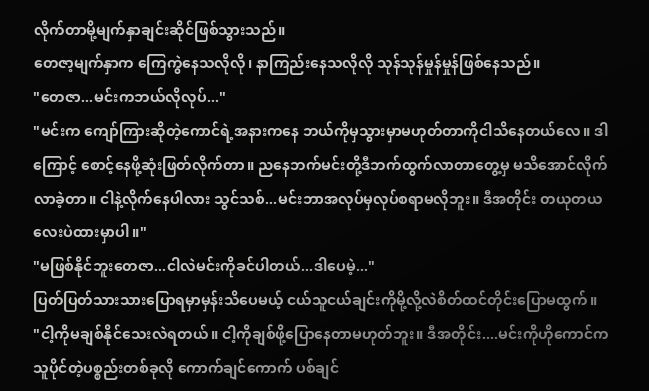လိုက်တာမို့မျက်နှာချင်းဆိုင်ဖြစ်သွားသည်။
တေဇာ့မျက်နှာက ကြေကွဲနေသလိုလို၊ နာကြည်းနေသလိုလို သုန်သုန်မှုန်မှုန်ဖြစ်နေသည်။
"တေဇာ...မင်းကဘယ်လိုလုပ်..."
"မင်းက ကျော်ကြားဆိုတဲ့ကောင်ရဲ့အနားကနေ ဘယ်ကိုမှသွားမှာမဟုတ်တာကိုငါသိနေတယ်လေ။ ဒါကြောင့် စောင့်နေဖို့ဆုံးဖြတ်လိုက်တာ။ ညနေဘက်မင်းတို့ဒီဘက်ထွက်လာတာတွေ့မှ မသိအောင်လိုက်လာခဲ့တာ။ ငါနဲ့လိုက်နေပါလား သွင်သစ်...မင်းဘာအလုပ်မှလုပ်စရာမလိုဘူး။ ဒီအတိုင်း တယုတယလေးပဲထားမှာပါ။"
"မဖြစ်နိုင်ဘူးတေဇာ...ငါလဲမင်းကိုခင်ပါတယ်...ဒါပေမဲ့..."
ပြတ်ပြတ်သားသားပြောရမှာမှန်းသိပေမယ့် ငယ်သူငယ်ချင်းကိုမို့လို့လဲစိတ်ထင်တိုင်းပြောမထွက်။
"ငါ့ကိုမချစ်နိုင်သေးလဲရတယ်။ ငါ့ကိုချစ်ဖို့ပြောနေတာမဟုတ်ဘူး။ ဒီအတိုင်း....မင်းကိုဟိုကောင်က သူပိုင်တဲ့ပစ္စည်းတစ်ခုလို ကောက်ချင်ကောက် ပစ်ချင်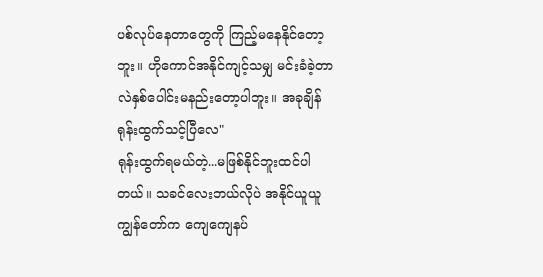ပစ်လုပ်နေတာတွေကို ကြည့်မနေနိုင်တော့ဘူး။ ဟိုကောင်အနိုင်ကျင့်သမျှ မင်းခံခဲ့တာလဲနှစ်ပေါင်းမနည်းတော့ပါဘူး။ အခုချိန်ရုန်းထွက်သင့်ပြီလေ"
ရုန်းထွက်ရမယ်တဲ့...မဖြစ်နိုင်ဘူးထင်ပါတယ်။ သခင်လေးဘယ်လိုပဲ အနိုင်ယူယူ ကျွန်တော်က ကျေကျေနပ်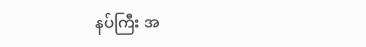နပ်ကြီး အ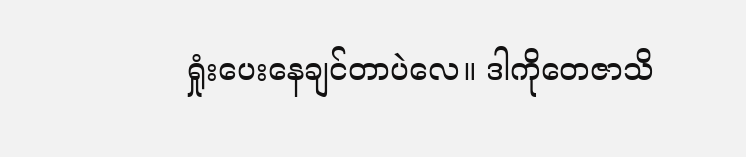ရှုံးပေးနေချင်တာပဲလေ။ ဒါကိုတေဇာသိ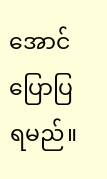အောင်ပြောပြရမည်။